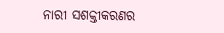ନାରୀ ସଶକ୍ତୀକରଣର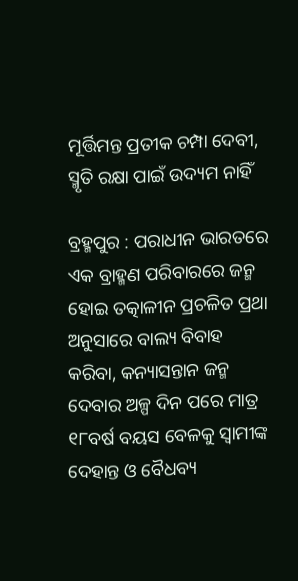ମୂର୍ତ୍ତିମନ୍ତ ପ୍ରତୀକ ଚମ୍ପା ଦେବୀ, ସ୍ମୃତି ରକ୍ଷା ପାଇଁ ଉଦ୍ୟମ ନାହିଁ

ବ୍ରହ୍ମପୁର : ପରାଧୀନ ଭାରତରେ ଏକ ବ୍ରାହ୍ମଣ ପରିବାରରେ ଜନ୍ମ ହୋଇ ତତ୍କାଳୀନ ପ୍ରଚଳିତ ପ୍ରଥା ଅନୁସାରେ ବାଲ୍ୟ ବିବାହ କରିବା, କନ୍ୟାସନ୍ତାନ ଜନ୍ମ ଦେବାର ଅଳ୍ପ ଦିନ ପରେ ମାତ୍ର ୧୮ବର୍ଷ ବୟସ ବେଳକୁ ସ୍ବାମୀଙ୍କ ଦେହାନ୍ତ ଓ ବୈଧବ୍ୟ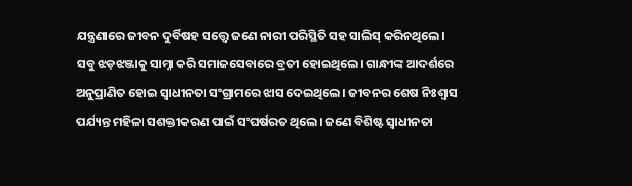ଯନ୍ତ୍ରଣାରେ ଜୀବନ ଦୁର୍ବିଷହ ସତ୍ତ୍ବେ ଜଣେ ନାରୀ ପରିସ୍ଥିତି ସହ ସାଲିସ୍‌ କରିନଥିଲେ। ସବୁ ଝଡ଼ଝଞ୍ଜାକୁ ସାମ୍ନା କରି ସମାଜସେବାରେ ବ୍ରତୀ ହୋଇଥିଲେ। ଗାନ୍ଧୀଙ୍କ ଆଦର୍ଶରେ ଅନୁପ୍ରାଣିତ ହୋଇ ସ୍ବାଧୀନତା ସଂଗ୍ରାମରେ ଝାସ ଦେଇଥିଲେ। ଜୀବନର ଶେଷ ନିଃଶ୍ବାସ ପର୍ଯ୍ୟନ୍ତ ମହିଳା ସଶକ୍ତୀକରଣ ପାଇଁ ସଂଘର୍ଷରତ ଥିଲେ। ଜଣେ ବିଶିଷ୍ଟ ସ୍ବାଧୀନତା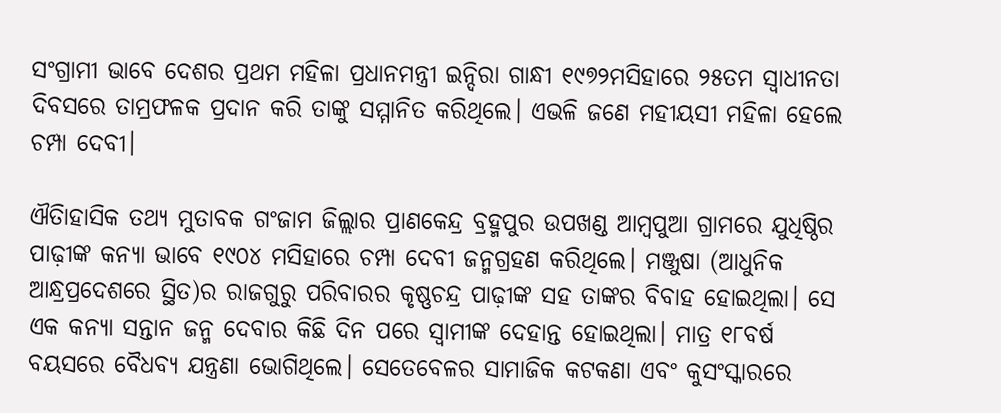ସଂଗ୍ରାମୀ ଭାବେ ଦେଶର ପ୍ରଥମ ମହିଳା ପ୍ରଧାନମନ୍ତ୍ରୀ ଇନ୍ଦିରା ଗାନ୍ଧୀ ୧୯୭୨ମସିହାରେ ୨୫ତମ ସ୍ବାଧୀନତା ଦିବସରେ ତାମ୍ରଫଳକ ପ୍ରଦାନ କରି ତାଙ୍କୁ ସମ୍ମାନିତ କରିଥିଲେ। ଏଭଳି ଜଣେ ମହୀୟସୀ ମହିଳା ହେଲେ ଚମ୍ପା ଦେବୀ।

ଐତିାହାସିକ ତଥ୍ୟ ମୁତାବକ ଗଂଜାମ ଜିଲ୍ଲାର ପ୍ରାଣକେନ୍ଦ୍ର ବ୍ରହ୍ମପୁର ଉପଖଣ୍ଡ ଆମ୍ବପୁଆ ଗ୍ରାମରେ ଯୁଧିଷ୍ଠିର ପାଢ଼ୀଙ୍କ କନ୍ୟା ଭାବେ ୧୯୦୪ ମସିହାରେ ଚମ୍ପା ଦେବୀ ଜନ୍ମଗ୍ରହଣ କରିଥିଲେ। ମଞ୍ଜୁଷା (ଆଧୁନିକ ଆନ୍ଧ୍ରପ୍ରଦେଶରେ ସ୍ଥିତ)ର ରାଜଗୁରୁ ପରିବାରର କୃଷ୍ଣଚନ୍ଦ୍ର ପାଢ଼ୀଙ୍କ ସହ ତାଙ୍କର ବିବାହ ହୋଇଥିଲା। ସେ ଏକ କନ୍ୟା ସନ୍ତାନ ଜନ୍ମ ଦେବାର କିଛି ଦିନ ପରେ ସ୍ବାମୀଙ୍କ ଦେହାନ୍ତ ହୋଇଥିଲା। ମାତ୍ର ୧୮ବର୍ଷ ବୟସରେ ବୈଧବ୍ୟ ଯନ୍ତ୍ରଣା ଭୋଗିଥିଲେ। ସେତେବେ‌ଳର ସାମାଜିକ କଟକଣା ଏବଂ କୁସଂସ୍କାରରେ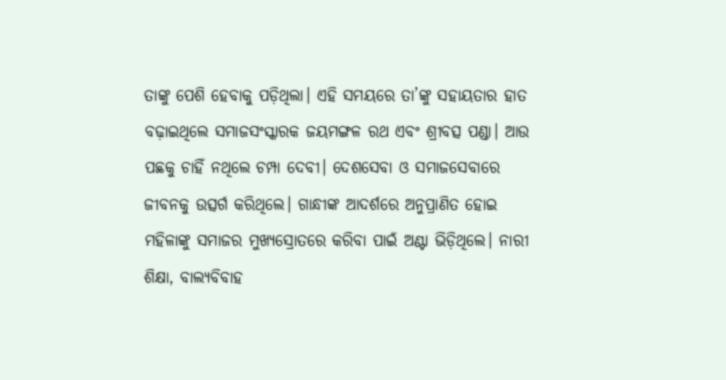ତାଙ୍କୁ ପେଶି ହେବାକୁ ପଡ଼ିଥିଲା। ଏହି ସମୟରେ ତା’ଙ୍କୁ ସହାୟତାର ହାତ ବଢ଼ାଇଥିଲେ ସମାଜସଂସ୍କାରକ ଜୟମଙ୍ଗଳ ରଥ ଏବଂ ଶ୍ରୀବତ୍ସ ପଣ୍ଡା। ଆଉ ପଛକୁ ଚାହିଁ ନଥିଲେ ଚମ୍ପା ଦେବୀ। ଦେଶସେବା ଓ ସମାଜସେବାରେ ଜୀବନକୁ ଉତ୍ସର୍ଗ କରିଥିଲେ। ଗାନ୍ଧୀଙ୍କ ଆଦର୍ଶରେ ଅନୁପ୍ରାଣିତ ହୋଇ ମହିଳାଙ୍କୁ ସମାଜର ମୁଖ୍ୟସ୍ରୋତରେ କରିବା ପାଇଁ ଅଣ୍ଟା ଭିଡ଼ିଥିଲେ। ନାରୀ ଶିକ୍ଷା, ବାଲ୍ୟବିବାହ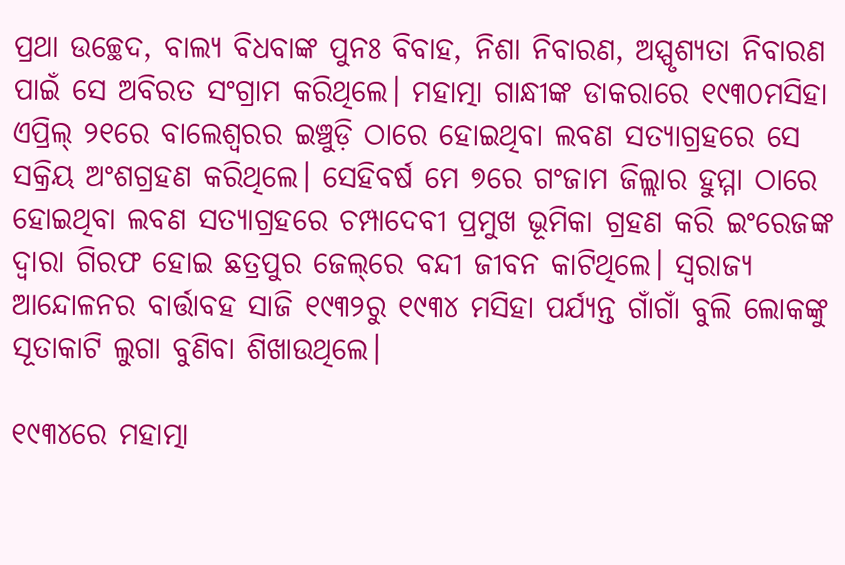ପ୍ରଥା ଉଚ୍ଛେଦ, ବାଲ୍ୟ ବିଧବାଙ୍କ ପୁନଃ ବିବାହ, ନିଶା ନିବାରଣ, ଅସ୍ପୃଶ୍ୟତା ନିବାରଣ ପାଇଁ ସେ ଅବିରତ ସଂଗ୍ରାମ କରିଥିଲେ। ମହାତ୍ମା ଗାନ୍ଧୀଙ୍କ ଡାକରାରେ ୧୯୩୦ମସିହା ଏପ୍ରିଲ୍‌ ୨୧ରେ ବାଲେଶ୍ବରର ଇଞ୍ଚୁଡ଼ି ଠାରେ ହୋଇଥିବା ଲବଣ ସତ୍ୟାଗ୍ରହରେ ସେ ସକ୍ରିୟ ଅଂଶଗ୍ରହଣ କରିଥିଲେ। ସେହିବର୍ଷ ମେ ୭ରେ ଗଂଜାମ ଜିଲ୍ଲାର ହୁମ୍ମା ଠାରେ ହୋଇଥିବା ଲବଣ ସତ୍ୟାଗ୍ରହରେ ଚମ୍ପାଦେବୀ ପ୍ରମୁଖ ଭୂମିକା ଗ୍ରହଣ କରି ଇଂରେଜଙ୍କ ଦ୍ବାରା ଗିରଫ ହୋଇ ଛତ୍ରପୁର ଜେଲ୍‌ରେ ବନ୍ଦୀ ଜୀବନ କାଟିଥିଲେ। ସ୍ବରାଜ୍ୟ ଆନ୍ଦୋଳନର ବାର୍ତ୍ତାବହ ସାଜି ୧୯୩୨ରୁ ୧୯୩୪ ମସିହା ପର୍ଯ୍ୟନ୍ତ ଗାଁଗାଁ ବୁଲି ଲୋକଙ୍କୁ ସୂତାକାଟି ଲୁଗା ବୁଣିବା ଶିଖାଉଥିଲେ।

୧୯୩୪ରେ ମହାତ୍ମା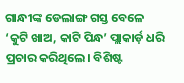ଗାନ୍ଧୀଙ୍କ ଡେଲାଙ୍ଗ ଗସ୍ତ ବେଳେ ‘କୁଟି ଖାଅ, କାଟି ପିନ୍ଧ’ ପ୍ଲାକାର୍ଡ଼ ଧରି ପ୍ରଚାର କରିଥିଲେ। ବିଶିଷ୍ଟ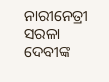ନାରୀନେତ୍ରୀ ସରଳା ଦେବୀଙ୍କ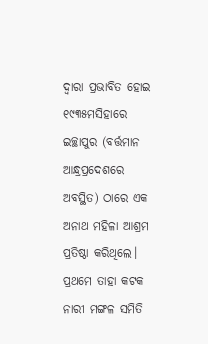ଦ୍ବାରା ପ୍ରଭାବିତ ହୋଇ ୧୯୩୫ମସିହାରେ ଇଚ୍ଛାପୁର (ବର୍ତ୍ତମାନ ଆନ୍ଧ୍ରପ୍ରଦେଶରେ ଅବସ୍ଥିତ) ଠାରେ ଏକ ଅନାଥ ମହିଳା ଆଶ୍ରମ ପ୍ରତିଷ୍ଠା କରିଥିଲେ। ପ୍ରଥମେ ତାହା କଟକ ନାରୀ ମଙ୍ଗଳ ସମିତି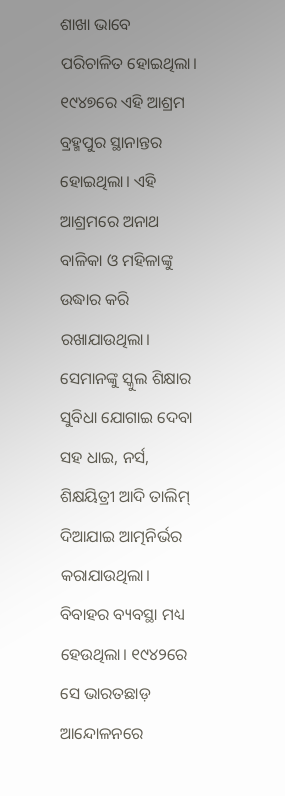ଶାଖା ଭାବେ ପରିଚାଳିତ ହୋଇଥିଲା। ୧୯୪୭ରେ ଏହି ଆଶ୍ରମ ବ୍ରହ୍ମପୁର ସ୍ଥାନାନ୍ତର ହୋଇଥିଲା। ଏହି ଆଶ୍ରମରେ ଅନାଥ ବାଳିକା ଓ ମହିଳାଙ୍କୁ ଉଦ୍ଧାର କରି ରଖାଯାଉଥିଲା। ସେମାନଙ୍କୁ ସ୍କୁଲ ଶିକ୍ଷାର ସୁବିଧା ଯୋଗାଇ ଦେବା ସହ ଧାଇ, ନର୍ସ, ଶିକ୍ଷୟିତ୍ରୀ ଆଦି ତାଲିମ୍‌ ଦିଆଯାଇ ଆତ୍ମନିର୍ଭର କରାଯାଉଥିଲା। ବିବାହର ବ୍ୟବସ୍ଥା ମଧ୍ୟ ହେଉଥିଲା। ୧୯୪୨ରେ ସେ ଭାରତଛାଡ଼ ଆନ୍ଦୋଳନରେ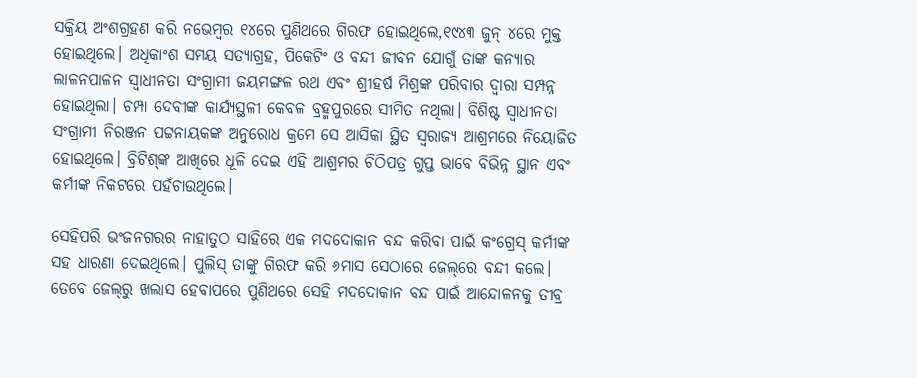ସକ୍ରିୟ ଅଂଶଗ୍ରହଣ କରି ନଭେମ୍ବର ୧୪ରେ ପୁଣିଥରେ ଗିରଫ ହୋଇଥିଲେ,୧୯୪୩ ଜୁନ୍‌ ୪ରେ ମୁକ୍ତ ହୋଇଥିଲେ। ଅଧିକାଂଶ ସମୟ ସତ୍ୟାଗ୍ରହ, ପିକେଟିଂ ଓ ବନ୍ଦୀ ଜୀବନ ଯୋଗୁଁ ତାଙ୍କ କନ୍ୟାର ଲାଳନପାଳନ ସ୍ବାଧୀନତା ସଂଗ୍ରାମୀ ଜୟମଙ୍ଗଳ ରଥ ଏବଂ ଶ୍ରୀହର୍ଷ ମିଶ୍ରଙ୍କ ପରିବାର ଦ୍ବାରା ସମ୍ପନ୍ନ ହୋଇଥିଲା। ଚମ୍ପା ଦେବୀଙ୍କ କାର୍ଯ୍ୟସ୍ଥଳୀ କେବଳ ବ୍ରହ୍ମପୁରରେ ସୀମିତ ନଥିଲା। ବିଶିଷ୍ଟ ସ୍ବାଧୀନତା ସଂଗ୍ରାମୀ ନିରଞ୍ଜନ ପଟ୍ଟନାୟକଙ୍କ ଅନୁରୋଧ କ୍ରମେ ସେ ଆସିକା ସ୍ଥିତ ସ୍ବରାଜ୍ୟ ଆଶ୍ରମରେ ନିୟୋଜିତ ହୋଇଥିଲେ। ବ୍ରିଟିଶ୍‌ଙ୍କ ଆଖିରେ ଧୂଳି ଦେଇ ଏହି ଆଶ୍ରମର ଚିଠିପତ୍ର ଗୁପ୍ତ ଭାବେ ବିଭିନ୍ନ ସ୍ଥାନ ଏବଂ କର୍ମୀଙ୍କ ନିକଟରେ ପହଁଚାଉଥିଲେ।

ସେହିପରି ଭଂଜନଗରର ନାହାତୁଠ ସାହିରେ ଏକ ମଦଦୋକାନ ବନ୍ଦ କରିବା ପାଇଁ କଂଗ୍ରେସ୍‌ କର୍ମୀଙ୍କ ସହ ଧାରଣା ଦେଇଥିଲେ। ପୁଲିସ୍‌ ତାଙ୍କୁ ଗିରଫ କରି ୬ମାସ ସେଠାରେ ଜେଲ୍‌ରେ ବନ୍ଦୀ କଲେ। ତେବେ ଜେଲ୍‌ରୁ ଖଲାସ ହେବାପରେ ପୁଣିଥରେ ସେହି ମଦଦୋକାନ ବନ୍ଦ ପାଇଁ ଆନ୍ଦୋଳନକୁ ତୀବ୍ର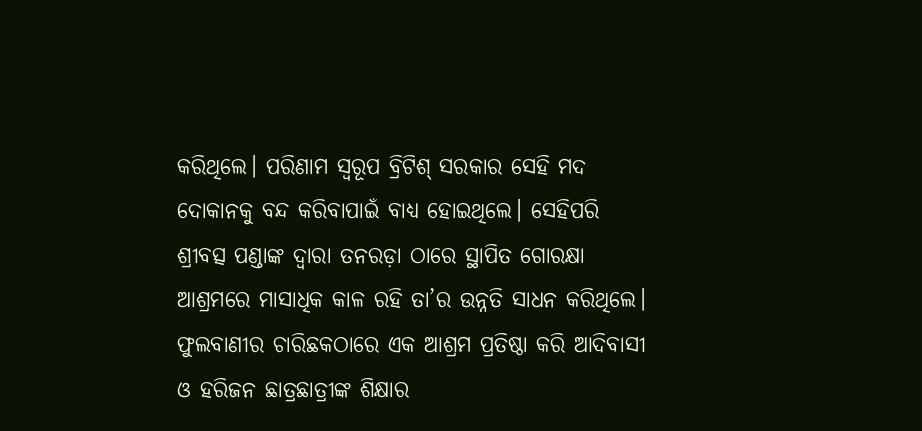କରିଥିଲେ। ‌ପରିଣାମ ସ୍ବରୂପ ବ୍ରିଟିଶ୍ ସରକାର ସେହି ମଦ ଦୋକାନକୁ ବନ୍ଦ କରିବାପାଇଁ ବାଧ୍ୟ ହୋଇଥିଲେ। ସେହିପରି ଶ୍ରୀବତ୍ସ ପଣ୍ଡାଙ୍କ ଦ୍ବାରା ତନରଡ଼ା ଠାରେ ସ୍ଥାପିତ ଗୋରକ୍ଷା ଆଶ୍ରମରେ ମାସାଧିକ କାଳ ରହି ତା’ର ଉନ୍ନତି ସାଧନ କରିଥିଲେ। ଫୁଲବାଣୀର ଚାରିଛକଠାରେ ଏକ ଆଶ୍ରମ ପ୍ରତିଷ୍ଠା କରି ଆଦିବାସୀ ଓ ହରିଜନ ଛାତ୍ରଛାତ୍ରୀଙ୍କ ଶିକ୍ଷାର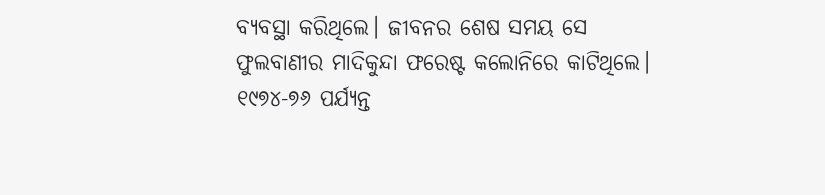ବ୍ୟବସ୍ଥା କରିଥିଲେ। ଜୀବନର ଶେଷ ସମୟ ସେ ଫୁଲବାଣୀର ମାଦିକୁନ୍ଦା ଫରେଷ୍ଟ କଲୋନିରେ କାଟିଥିଲେ। ୧୯୭୪-୭୬ ପର୍ଯ୍ୟନ୍ତ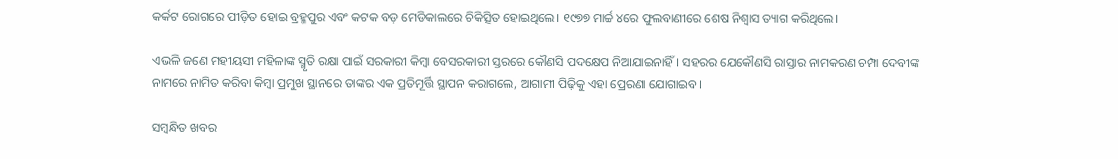କର୍କଟ ରୋଗରେ ପୀଡ଼ିତ ହୋଇ ବ୍ରହ୍ମପୁର ଏବଂ କଟକ ବଡ଼ ମେଡିକାଲରେ ଚିକିତ୍ସିତ ହୋଇଥିଲେ। ୧୯୭୭ ମାର୍ଚ୍ଚ ୪ରେ ଫୁଲବାଣୀରେ ଶେଷ ନିଶ୍ବାସ ତ୍ୟାଗ କରିଥିଲେ।

ଏଭଳି ଜଣେ ମହୀୟସୀ ମହିଳାଙ୍କ ସ୍ମୃତି ରକ୍ଷା ପାଇଁ ସରକାରୀ କିମ୍ବା ବେସରକାରୀ ସ୍ତରରେ କୌଣସି ପଦକ୍ଷେପ ନିଆଯାଇନାହିଁ। ସହରର ଯେକୌଣସି ରାସ୍ତାର ନାମକରଣ ଚମ୍ପା ଦେବୀଙ୍କ ନାମରେ ନାମିତ କରିବା କିମ୍ବା ପ୍ରମୁଖ ସ୍ଥାନରେ ତାଙ୍କର ଏକ ପ୍ରତିମୂର୍ତ୍ତି ସ୍ଥାପନ କରାଗଲେ, ଆଗାମୀ ପିଢ଼ିକୁ ଏହା ପ୍ରେରଣା ଯୋଗାଇବ।

ସମ୍ବନ୍ଧିତ ଖବର